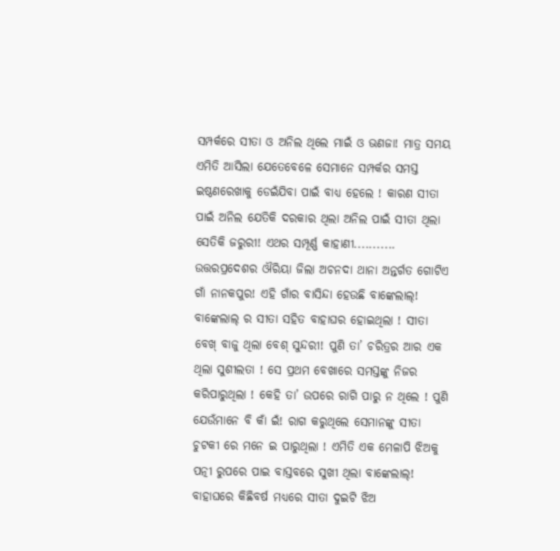ସମ୍ପର୍କରେ ସୀତା ଓ ଅନିଲ ଥିଲେ ମାଇଁ ଓ ଭଣଜା! ମାତ୍ର ସମୟ ଏମିତି ଆସିଲା ଯେତେବେଳେ ସେମାନେ ସମ୍ପର୍କର ସମସ୍ତ ଇଷ୍ଠଣରେଖାକୁ ଡେଇଁଯିବା ପାଇଁ ବାଧ୍ୟ ହେଲେ ! କାରଣ ସୀତା ପାଇଁ ଅନିଲ ଯେତିକି ଦରକାର ଥିଲା ଅନିଲ ପାଇଁ ସୀତା ଥିଲା ସେତିକି ଜରୁରୀ! ଏଥର ସମ୍ପୂର୍ଣ୍ଣ କାହାଣୀ...........
ଉତ୍ତରପ୍ରଦେଶର ଔରିୟା ଜିଲା ଅଚନଦା ଥାନା ଅନ୍ତର୍ଗତ ଗୋଟିଏ ଗାଁ ନାନକପୁର! ଏହି ଗାଁର ବାସିନ୍ଦା ହେଉଛି ବାଙ୍କେଲାଲ୍! ବାଙ୍କେଲାଲ୍ ର ସୀତା ସହିତ ବାହାଘର ହୋଇଥିଲା ! ସୀତା ବେଖ୍ ବାଜୁ ଥିଲା ବେଶ୍ ସୁନ୍ଦରୀ! ପୁଣି ତା’ ଚରିତ୍ରର ଆର ଏକ ଥିଲା ସୁଶୀଲତା ! ସେ ପ୍ରଥମ ବେଖାରେ ସମସ୍ତଙ୍କୁ ନିଜର କରିପାରୁଥିଲା ! କେହି ତା’ ଉପରେ ରାଗି ପାରୁ ନ ଥିଲେ ! ପୁଣି ଯେଉଁମାନେ ବି କାଁ ଇଁ! ରାଗ କରୁଥିଲେ ସେମାନଙ୍କୁ ସୀତା ଚୁଟକୀ ରେ ମନେ ଇ ପାରୁଥିଲା ! ଏମିତି ଏକ ମେଳାପି ଝିଅକୁ ପତ୍ନୀ ରୁପରେ ପାଇ ବାସ୍ତବରେ ସୁଖୀ ଥିଲା ବାଙ୍କେଲାଲ୍! ବାହାଘରେ କିଛିବର୍ଷ ମଧ୍ୟରେ ସୀତା ଦୁଇଟି ଝିଅ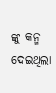ଙ୍କୁ କନ୍ମ ଦେଇଥିଲା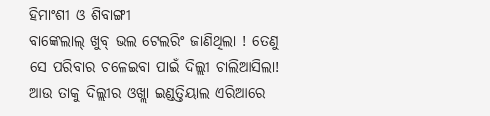ହିମାଂଶୀ ଓ ଶିବାଙ୍ଗୀ
ବାଙ୍କେଲାଲ୍ ଖୁବ୍ ଭଲ ଟେଲରିଂ ଜାଣିଥିଲା ! ତେଣୁ ସେ ପରିବାର ଚଳେଇବା ପାଇଁ ଦିଲ୍ଲୀ ଚାଲିଆସିଲା! ଆଉ ତାକୁ ଦିଲ୍ଲୀର ଓଖ୍ଲା ଇଣ୍ଡତ୍ତିୟାଲ ଏରିଆରେ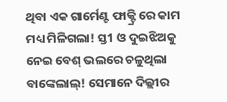ଥିବା ଏକ ଗାର୍ମେଣ୍ଟ ଫାକ୍ଟ୍ରି ରେ କାମ ମଧ୍ୟ ମିଳିଗଲା! ସ୍ତ1 ଓ ଦୁଇଝିଅକୁ ନେଇ ବେଶ୍ ଭଲରେ ଚଳୁଥିଲା ବାଙ୍କେଲାଲ୍! ସେମାନେ ଦିଲ୍ଲୀର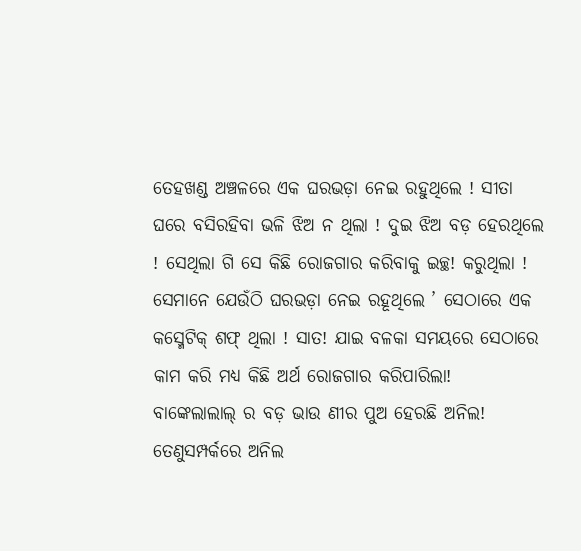ତେହଖଣ୍ଡ ଅଞ୍ଚଳରେ ଏକ ଘରଭଡ଼ା ନେଇ ରହୁଥିଲେ ! ସୀତା ଘରେ ବସିରହିବା ଭଳି ଝିଅ ନ ଥିଲା ! ଦୁଇ ଝିଅ ବଡ଼ ହେରଥିଲେ ! ସେଥିଲା ଗି ସେ କିଛି ରୋଜଗାର କରିବାକୁ ଇଚ୍ଛ! କରୁଥିଲା ! ସେମାନେ ଯେଉଁଠି ଘରଭଡ଼ା ନେଇ ରହୂଥିଲେ ’ ସେଠାରେ ଏକ କସ୍ମେଟିକ୍ ଶଫ୍ ଥିଲା ! ସାତ! ଯାଇ ବଳକା ସମୟରେ ସେଠାରେ କାମ କରି ମଧ୍ୟ କିଛି ଅର୍ଥ ରୋଜଗାର କରିପାରିଲା!
ବାଙ୍କେଲାଲାଲ୍ ର ବଡ଼ ଭାଉ ଣୀର ପୁଅ ହେରଛି ଅନିଲ! ତେଣୁସମ୍ପର୍କରେ ଅନିଲ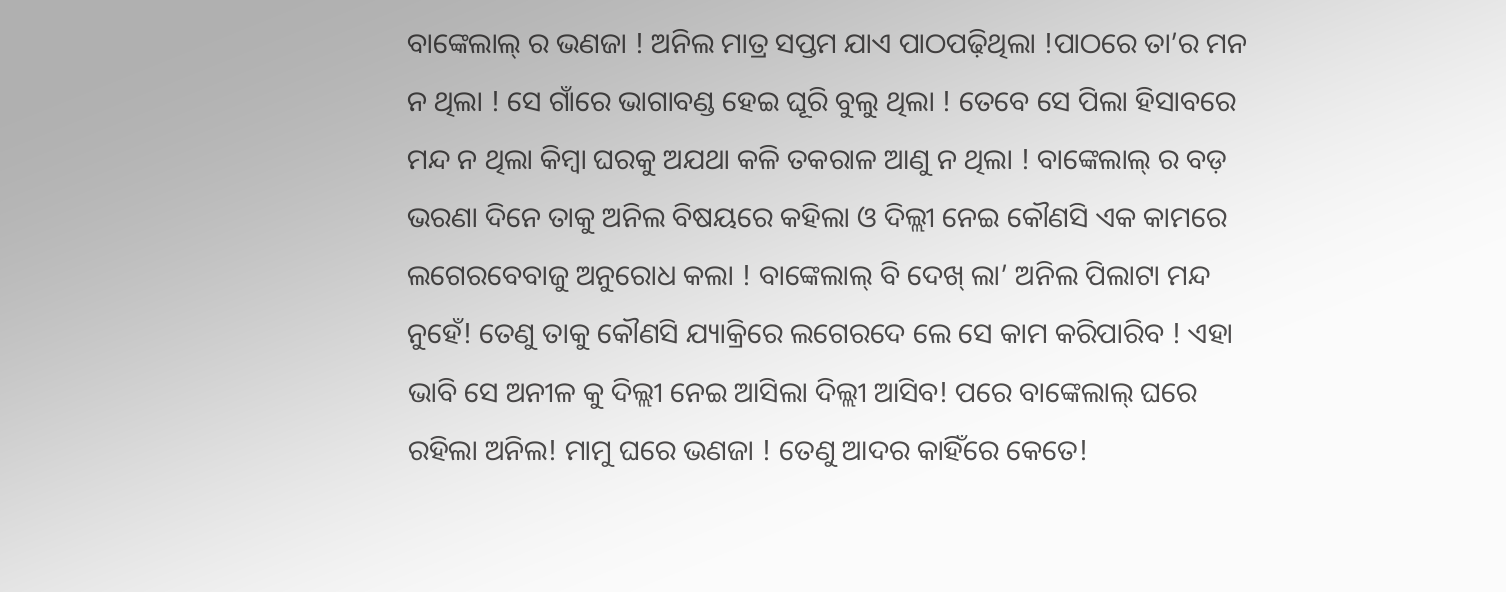ବାଙ୍କେଲାଲ୍ ର ଭଣଜା ! ଅନିଲ ମାତ୍ର ସପ୍ତମ ଯାଏ ପାଠପଢ଼ିଥିଲା !ପାଠରେ ତା’ର ମନ ନ ଥିଲା ! ସେ ଗାଁରେ ଭାଗାବଣ୍ଡ ହେଇ ଘୂରି ବୁଲୁ ଥିଲା ! ତେବେ ସେ ପିଲା ହିସାବରେ ମନ୍ଦ ନ ଥିଲା କିମ୍ବା ଘରକୁ ଅଯଥା କଳି ତକରାଳ ଆଣୁ ନ ଥିଲା ! ବାଙ୍କେଲାଲ୍ ର ବଡ଼ ଭରଣା ଦିନେ ତାକୁ ଅନିଲ ବିଷୟରେ କହିଲା ଓ ଦିଲ୍ଲୀ ନେଇ କୌଣସି ଏକ କାମରେ ଲଗେରବେବାଜୁ ଅନୁରୋଧ କଲା ! ବାଙ୍କେଲାଲ୍ ବି ଦେଖ୍ ଲା’ ଅନିଲ ପିଲାଟା ମନ୍ଦ ନୁହେଁ! ତେଣୁ ତାକୁ କୌଣସି ଯ୍ୟାକ୍ରିରେ ଲଗେରଦେ ଲେ ସେ କାମ କରିପାରିବ ! ଏହା ଭାବି ସେ ଅନୀଳ କୁ ଦିଲ୍ଲୀ ନେଇ ଆସିଲା ଦିଲ୍ଲୀ ଆସିବ! ପରେ ବାଙ୍କେଲାଲ୍ ଘରେ ରହିଲା ଅନିଲ! ମାମୁ ଘରେ ଭଣଜା ! ତେଣୁ ଆଦର କାହିଁରେ କେତେ!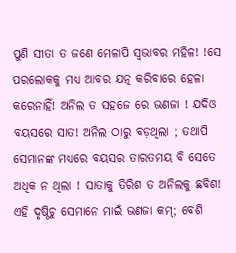ପୁଣି ସୀତା ତ ଜଣେ ମେଳାପି ସ୍ୱଭାବର ମହିଳ! !ସେ ପରଲୋକକୁ ମଧ୍ୟ ଆବର ଯତ୍ନ କରିବାରେ ହେଳା କରେନାହିଁ! ଅନିଲ ତ ସହଜେ ରେ ଭଣଜା ! ଯଦିଓ ବୟସରେ ସାତ! ଅନିଲ ଠାରୁ ବଡ଼ଥିଲା ; ତଥାପି ସେମାନଙ୍କ ମଧ୍ୟରେ ବୟସର ତାରତମୟ ବି ସେତେ ଅଧିକ ନ ଥିଲା ! ସାତାକୁ ତିରିଶ ତ ଅନିଲକୁ ଛବିଶ! ଏହି ଦୃଷ୍ଠିଚୁ ସେମାନେ ମାଇଁ ଭଣଜା କମ୍; ବେଶି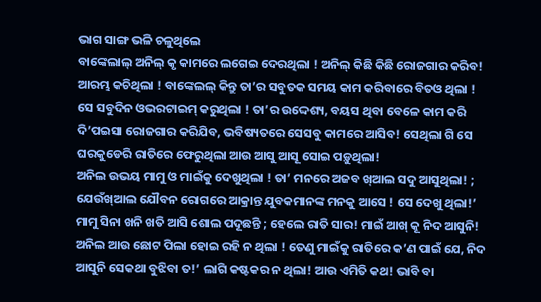ଭାଗ ସାଙ୍ଗ ଭଳି ଚଳୁଥିଲେ
ବାଙ୍କେଲାଲ୍ ଅନିଲ୍ କୃ କାମରେ ଲଗେଇ ଦେରଥିଲା ! ଅନିଲ୍ କିଛି କିଛି ରୋଜଗାର କରିବ! ଆରମ୍ଭ କଚିଥିଲା ! ବାଙ୍କେଲଲ୍ କିନ୍ତୁ ତା’ର ସବୁତକ ସମୟ କାମ କରିବାରେ ବିତଓ ଥିଲା ! ସେ ସବୁଦିନ ଓଭରଟାଇମ୍ କରୁଥିଲା ! ତା’ର ଉଦ୍ଦେଶ୍ୟ, ବୟସ ଥିବା ବେଳେ କାମ କରି ଦି’ପଇସା ରୋଜଗାର କରିଯିବ, ଭବିଷ୍ୟତରେ ସେସବୁ କାମରେ ଆସିବ! ସେଥିଲା ଗି ସେ ଘରକୁଡେରି ରାତିରେ ଫେରୁଥିଲା ଆଉ ଆସୁ ଆସୂ ସୋଇ ପଡ଼ୁଥିଲା!
ଅନିଲ ଉଭୟ ମାମୁ ଓ ମାଇଁକୁ ଦେଖୁଥିଲା ! ତା’ ମନରେ ଅଜବ ଖ୍ଆଲ ସଦୁ ଆସୁଥିଲା! ; ଯେଉଁଖ୍ଆଲ ଯୌବନ ରୋଗରେ ଆକ୍ରାନ୍ତ ଯୁବକମାନଙ୍କ ମନକୁ ଆସେ ! ସେ ଦେଖୁ ଥିଲା!’ ମାମୁ ସିନା ଖନି ଖତି ଆସି ଶୋଲ ପଦୂଛନ୍ତି ; ହେଲେ ରାତି ସାର! ମାଇଁ ଆଖ୍ କୂ ନିଦ ଆସୁନି! ଅନିଲ ଆଉ ଛୋଟ ପିଲା ହୋଇ ରହି ନ ଥିଲା ! ତେଣୁ ମାଇଁକୁ ରାତିରେ କ’ଣ ପାଇଁ ଯେ, ନିଦ ଆସୁନି ସେକଥା ବୁଝିବା ତ!’ ଲାଗି କଷ୍ଟକର ନ ଥିଲା! ଆଉ ଏମିତି କଥ! ଭାବି ବା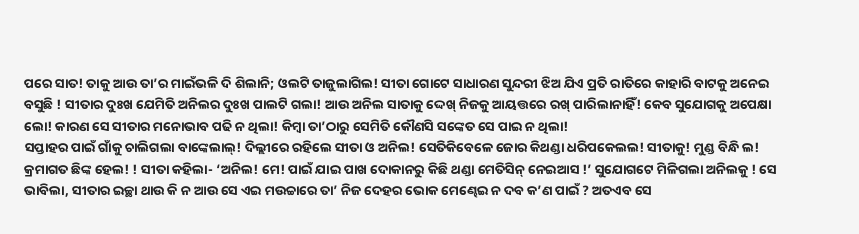ପରେ ସାତ! ତାକୁ ଆଉ ତା’ର ମାଇଁଭଳି ଦି ଶିଲାନି; ଓଲଟି ତାଜୁଲାଗିଲ! ସୀତା ଗୋଟେ ସାଧାରଣ ସୁନ୍ଦରୀ ଝିଅ ଯିଏ ପ୍ରତି ରାତିରେ କାହାରି ବାଟକୁ ଅନେଇ ବସୁଛି ! ସୀତାର ଦୁଃଖ ଯେମିତି ଅନିଲର ଦୁଃଖ ପାଲଟି ଗଲା! ଆଉ ଅନିଲ ସାତାକୁ ଦ୍ଦେଖ୍ ନିଜକୁ ଆୟତ୍ତରେ ରଖ୍ ପାରିଲାନାହିଁ! କେବ ସୁଯୋଗକୁ ଅପେକ୍ଷା ଲୋ! କାରଣ ସେ ସୀତାର ମନୋଭାବ ପଢି ନ ଥିଲା! କିମ୍ବା ତା’ଠାରୁ ସେମିତି କୌଣସି ସଙ୍କେତ ସେ ପାଇ ନ ଥିଲା!
ସପ୍ତାହର ପାଇଁ ଗାଁକୁ ଚାଲିଗଲା ବାଙ୍କେଲାଲ୍! ଦିଲ୍ଲୀରେ ରହିଲେ ସୀତା ଓ ଅନିଲ! ସେତିକିବେଳେ ଜୋର କିଥଣ୍ଡା ଧରିପକେଲଲ! ସୀତାକୁ! ମୁଣ୍ଡ ବିନ୍ଧି ଲ! କ୍ରମାଗତ ଛିଙ୍କ ହେଲ! ! ସୀତା କହିଲା- ‘ଅନିଲ! ମେ! ପାଇଁ ଯାଇ ପାଖ ଦୋକାନରୁ କିଛି ଥଣ୍ଡା ମେତିସିନ୍ ନେଇଆସ !’ ସୁଯୋଗଟେ ମିଳିଗଲା ଅନିଲକୁ ! ସେ ଭାବିଲା, ସୀତାର ଇଚ୍ଛା ଥାଉ କି ନ ଆଉ ସେ ଏଇ ମଉଚ୍ଚାରେ ତା’ ନିଜ ଦେହର ଭୋକ ମେଣ୍ଢେଇ ନ ଦବ କ’ଣ ପାଇଁ ? ଅତଏବ ସେ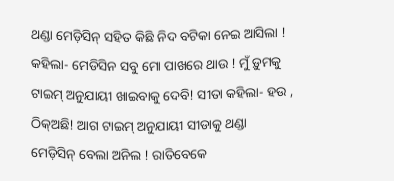ଥଣ୍ଡା ମେଡ଼ିସିନ୍ ସହିତ କିଛି ନିଦ ବଟିକା ନେଇ ଆସିଲା ! କହିଲା- ମେଡିସିନ ସବୁ ମୋ ପାଖରେ ଥାଉ ! ମୁଁ ଡ଼ୁମକୁ ଟାଇମ୍ ଅନୁଯାୟୀ ଖାଇବାକୁ ଦେବି! ସୀତା କହିଲା- ହଉ , ଠିକ୍ଅଛି! ଆଗ ଟାଇମ୍ ଅନୁଯାୟୀ ସୀଡାକୁ ଥଣ୍ଡା ମେଡ଼ିସିନ୍ ବେଲା ଅନିଲ ! ରାତିବେକେ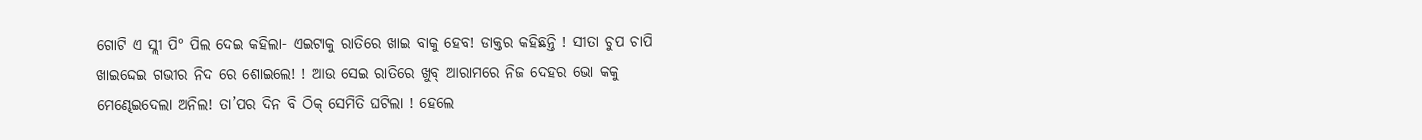ଗୋଟି ଏ ସ୍ଲୀ ପି° ପିଲ ଦେଇ କହିଲା- ଏଇଟାକୁ ରାତିରେ ଖାଇ ବାକୁ ହେବ! ଡାକ୍ତର କହିଛନ୍ତି ! ସୀତା ଚୁପ ଚାପି ଖାଇଦ୍ଦେଇ ଗଭୀର ନିଦ ରେ ଶୋଇଲେ! ! ଆଉ ସେଇ ରାତିରେ ଖୁବ୍ ଆରାମରେ ନିଜ ଦେହର ଭୋ କକୁ ମେଣ୍ଢେଇଦେଲା ଅନିଲ! ତା’ପର ଦିନ ବି ଠିକ୍ ସେମିତି ଘଟିଲା ! ହେଲେ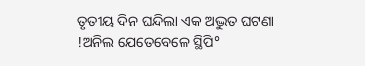ତୃତୀୟ ଦିନ ଘନ୍ଦିଲା ଏକ ଅଦ୍ଭୁତ ଘଟଣା !ଅନିଲ ଯେତେବେଳେ ସ୍ଥିପି°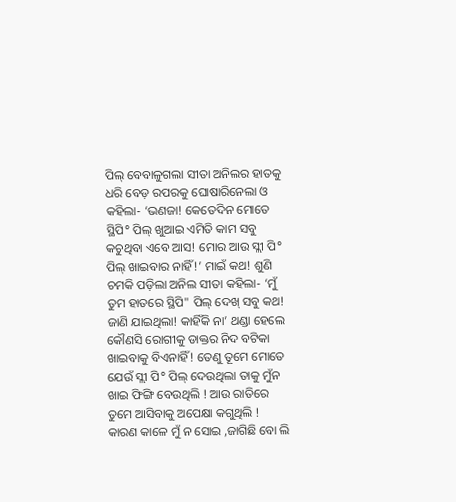ପିଲ୍ ବେବାଳୁଗଲା ସୀତା ଅନିଲର ହାତକୁ ଧରି ବେଡ଼ ରପରକୁ ଘୋଷାରିନେଲା ଓ କହିଲା- ‘ଭଣଜା! କେତେଦିନ ମୋତେ ସ୍ଥିପି° ପିଲ୍ ଖୁଆଇ ଏମିତି କାମ ସବୁ କଚୁଥିବା ଏବେ ଆସ! ମୋର ଆଉ ସ୍ଲୀ ପି° ପିଲ୍ ଖାଇବାର ନାହିଁ!’ ମାଇଁ କଥ! ଶୁଣି ଚମକି ପଡ଼ିଲା ଅନିଲ ସୀତା କହିଲା- ‘ମୁଁ ତୁମ ହାତରେ ସ୍ଥିପି" ପିଲ୍ ଦେଖ୍ ସବୁ କଥ! ଜାଣି ଯାଇଥିଲା! କାହିଁକି ନା’ ଥଣ୍ଡା ହେଲେ କୌଣସି ରୋଗୀକୁ ଡାକ୍ତର ନିଦ ବଟିକା ଖାଇବାକୁ ବିଏନାହିଁ! ତେଣୁ ତୂମେ ମୋତେ ଯେଉଁ ସ୍ଲୀ ପି° ପିଲ୍ ଦେଉଥିଲା ତାକୁ ମୁଁନ ଖାଇ ଫିଙ୍ଗି ବେଉଥିଲି ! ଆଉ ରାତିରେ ତୁମେ ଆସିବାକୁ ଅପେକ୍ଷା କଗୁଥିଲି ! କାରଣ କାଳେ ମୁଁ ନ ସୋଇ ,ଜାଗିଛି ବୋ ଲି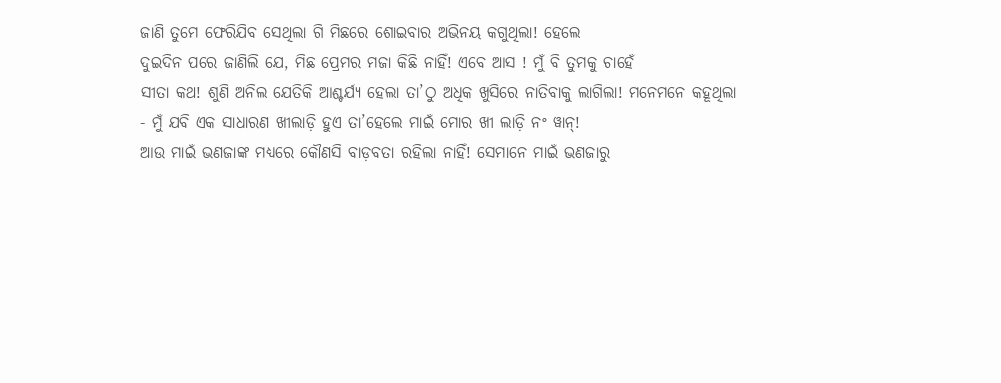ଜାଣି ତୁମେ ଫେରିଯିବ ସେଥିଲା ଗି ମିଛରେ ଶୋଇବାର ଅଭିନୟ କଗୁଥିଲା! ହେଲେ
ଦୁଇଦିନ ପରେ ଜାଣିଲି ଯେ, ମିଛ ପ୍ରେମର ମଜା କିଛି ନାହିଁ! ଏବେ ଆସ ! ମୁଁ ବି ତୁମକୁ ଚାହେଁ
ସୀତା କଥ! ଶୁଣି ଅନିଲ ଯେତିକି ଆଶ୍ଚର୍ଯ୍ଯ ହେଲା ତା’ଠୁ ଅଧିକ ଖୁସିରେ ନାତିବାକୁ ଲାଗିଲା! ମନେମନେ କହୂଥିଲା - ମୁଁ ଯବି ଏକ ସାଧାରଣ ଖୀଲାଡ଼ି ହୁଏ ତା’ହେଲେ ମାଇଁ ମୋର ଖୀ ଲାଡ଼ି ନଂ ୱାନ୍!
ଆଉ ମାଇଁ ଭଣଜାଙ୍କ ମଧ୍ୟରେ କୌଣସି ବାଡ଼ବତା ରହିଲା ନାହିଁ! ସେମାନେ ମାଇଁ ଭଣଜାରୁ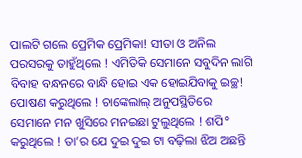ପାଲଟି ଗଲେ ପ୍ରେମିକ ପ୍ରେମିକା! ସୀତା ଓ ଅନିଲ ପରସରକୁ ତାହୁଁଥିଲେ ! ଏମିତିକି ସେମାନେ ସବୁଦିନ ଲାଗି ବିବାହ ବନ୍ଧନରେ ବାନ୍ଧି ହୋଇ ଏକ ହୋଇଯିବାକୁ ଇଚ୍ଛ! ପୋଷଣ କରୁଥିଲେ ! ଚାଙ୍କେଲାଲ୍ ଅନୁପସ୍ଥିତିରେ ସେମାନେ ମନ ଖୁସିରେ ମନଇଛା ଟୁଲୁଥିଲେ ! ଶପି° କରୁଥିଲେ ! ତା’ର ଯେ ଦୁଇ ଦୁଇ ଟା ବଢ଼ିଲା ଝିଅ ଅଛନ୍ତି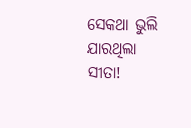ସେକଥା ଭୁଲି ଯାରଥିଲା ସୀତା!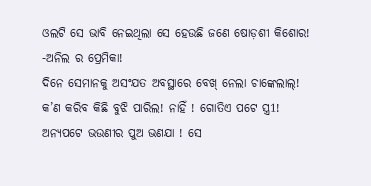ଓଲଟି ସେ ଭାବି ନେଇଥିଲା ସେ ହେଉଛି ଜଣେ ଷୋଡ଼ଶୀ କିଶୋର! -ଅନିଲ ର ପ୍ରେମିକା!
ଦିନେ ସେମାନକୁ ଅସଂଯତ ଅବସ୍ଥାରେ ବେଖ୍ ନେଲା ଚାଙ୍କେଲାଲ୍! କ’ଣ କରିବ କିଛି ବୁଝି ପାରିଲ! ନାହିଁ ! ଗୋତିଏ ପଟେ ସ୍ତ୍ର1! ଅନ୍ୟପଟେ ଭଉଣୀର ପୁଅ ଭଣଯା ! ସେ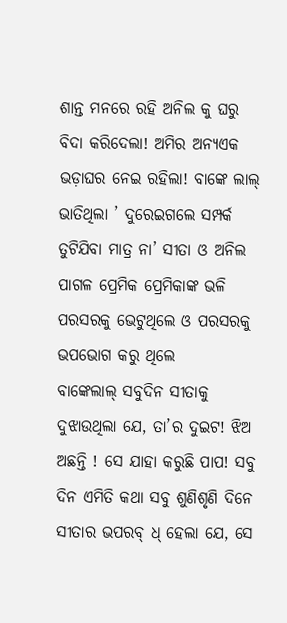ଶାନ୍ତ ମନରେ ରହି ଅନିଲ କୁ ଘରୁ ବିଦା କରିଦେଲା! ଅମିର ଅନ୍ୟଏକ ଭଡ଼ାଘର ନେଇ ରହିଲା! ବାଙ୍କେ ଲାଲ୍ ଭାତିଥିଲା ’ ଦୁରେଇଗଲେ ସମ୍ପର୍କ ତୁଟିଯିବା ମାତ୍ର ନା’ ସୀତା ଓ ଅନିଲ ପାଗଳ ପ୍ରେମିକ ପ୍ରେମିକାଙ୍କ ଭଳି ପରସରକୁ ଭେଟୁଥିଲେ ଓ ପରସରକୁ ଭପଭୋଗ କରୁ ଥିଲେ
ବାଙ୍କେଲାଲ୍ ସବୁଦିନ ସୀତାକୁ ଦୁଝାଉଥିଲା ଯେ, ତା’ର ଦୁଇଟ! ଝିଅ ଅଛନ୍ତି ! ସେ ଯାହା କରୁଛି ପାପ! ସବୁ ଦିନ ଏମିତି କଥା ସବୁ ଶୁଣିଶୃଣି ଦିନେ ସୀତାର ଭପରବ୍ ଧ୍ ହେଲା ଯେ, ସେ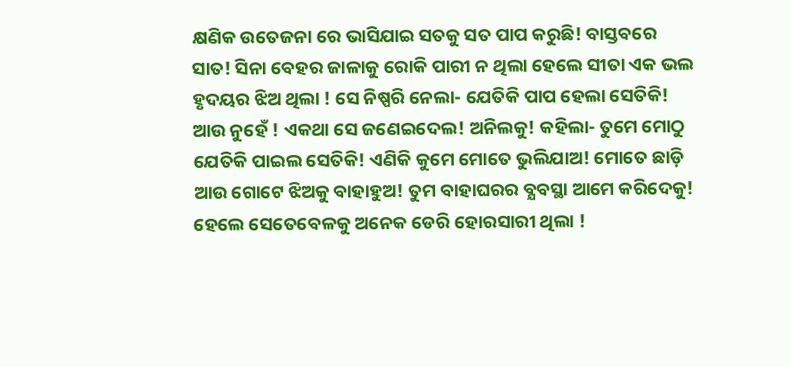କ୍ଷଣିକ ଉତେଜନା ରେ ଭାସିଯାଇ ସତକୁ ସତ ପାପ କରୁଛି! ବାସ୍ତବରେ ସାତ! ସିନା ବେହର ଜାଳାକୁ ରୋକି ପାରୀ ନ ଥିଲା ହେଲେ ସୀତା ଏକ ଭଲ ହୃଦୟର ଝିଅ ଥିଲା ! ସେ ନିଷ୍ପରି ନେଲା- ଯେତିକି ପାପ ହେଲା ସେତିକି! ଆଉ ନୁହେଁ ! ଏକଥା ସେ ଜଣେଇଦେଲ! ଅନିଲକୁ! କହିଲା- ତୁମେ ମୋଠୁ ଯେତିକି ପାଇଲ ସେତିକି! ଏଣିକି କୁମେ ମୋତେ ଭୁଲିଯାଅ! ମୋତେ ଛାଡ଼ି ଆଉ ଗୋଟେ ଝିଅକୁ ବାହାହୁଅ! ତୁମ ବାହାଘରର ବ୍ଯବସ୍ଥା ଆମେ କରିଦେକୁ!
ହେଲେ ସେତେବେଳକୁ ଅନେକ ଡେରି ହୋରସାରୀ ଥିଲା !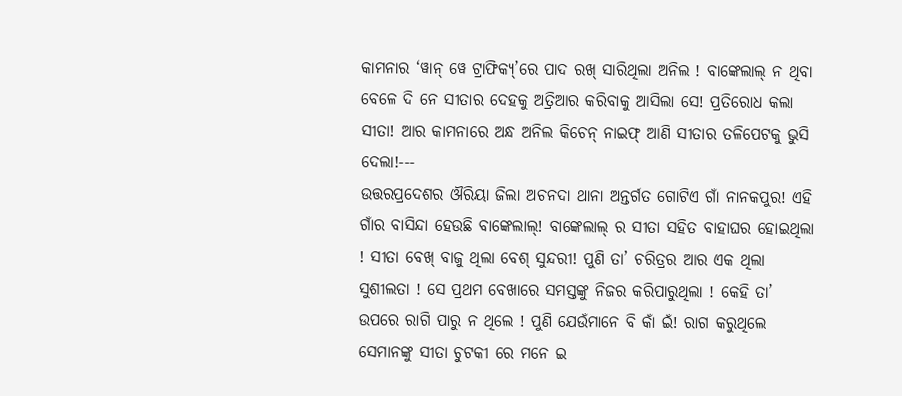କାମନାର ‘ୱାନ୍ ୱେ ଟ୍ରାଫିକ୍ୟ୍’ରେ ପାଦ ରଖ୍ ସାରିଥିଲା ଅନିଲ ! ବାଙ୍କେଲାଲ୍ ନ ଥିବା ବେଳେ ଦି ନେ ସୀତାର ଦେହକୁ ଅତ୍ରିଆର କରିବାକୁ ଆସିଲା ସେ! ପ୍ରତିରୋଧ କଲା ସୀତା! ଆର କାମନାରେ ଅନ୍ଧ ଅନିଲ କିଚେନ୍ ନାଇଫ୍ ଆଣି ସୀତାର ତଳିପେଟକୁ ଭୁସି ଦେଲା!---
ଉତ୍ତରପ୍ରଦେଶର ଔରିୟା ଜିଲା ଅଚନଦା ଥାନା ଅନ୍ତର୍ଗତ ଗୋଟିଏ ଗାଁ ନାନକପୁର! ଏହି ଗାଁର ବାସିନ୍ଦା ହେଉଛି ବାଙ୍କେଲାଲ୍! ବାଙ୍କେଲାଲ୍ ର ସୀତା ସହିତ ବାହାଘର ହୋଇଥିଲା ! ସୀତା ବେଖ୍ ବାଜୁ ଥିଲା ବେଶ୍ ସୁନ୍ଦରୀ! ପୁଣି ତା’ ଚରିତ୍ରର ଆର ଏକ ଥିଲା ସୁଶୀଲତା ! ସେ ପ୍ରଥମ ବେଖାରେ ସମସ୍ତଙ୍କୁ ନିଜର କରିପାରୁଥିଲା ! କେହି ତା’ ଉପରେ ରାଗି ପାରୁ ନ ଥିଲେ ! ପୁଣି ଯେଉଁମାନେ ବି କାଁ ଇଁ! ରାଗ କରୁଥିଲେ ସେମାନଙ୍କୁ ସୀତା ଚୁଟକୀ ରେ ମନେ ଇ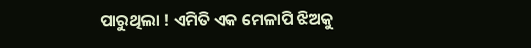ପାରୁଥିଲା ! ଏମିତି ଏକ ମେଳାପି ଝିଅକୁ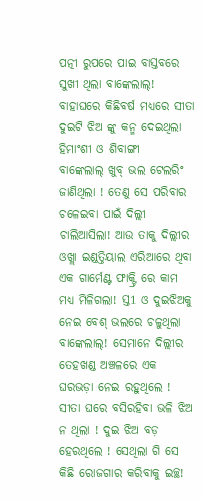ପତ୍ନୀ ରୁପରେ ପାଇ ବାସ୍ତବରେ ସୁଖୀ ଥିଲା ବାଙ୍କେଲାଲ୍! ବାହାଘରେ କିଛିବର୍ଷ ମଧ୍ୟରେ ସୀତା ଦୁଇଟି ଝିଅ ଙ୍କୁ କନ୍ମ ଦେଇଥିଲା ହିମାଂଶୀ ଓ ଶିବାଙ୍ଗୀ
ବାଙ୍କେଲାଲ୍ ଖୁବ୍ ଭଲ ଟେଲରିଂ ଜାଣିଥିଲା ! ତେଣୁ ସେ ପରିବାର ଚଳେଇବା ପାଇଁ ଦିଲ୍ଲୀ ଚାଲିଆସିଲା! ଆଉ ତାକୁ ଦିଲ୍ଲୀର ଓଖ୍ଲା ଇଣ୍ଡତ୍ତିୟାଲ ଏରିଆରେ ଥିବା ଏକ ଗାର୍ମେଣ୍ଟ ଫାକ୍ଟ୍ରି ରେ କାମ ମଧ୍ୟ ମିଳିଗଲା! ସ୍ତ1 ଓ ଦୁଇଝିଅକୁ ନେଇ ବେଶ୍ ଭଲରେ ଚଳୁଥିଲା ବାଙ୍କେଲାଲ୍! ସେମାନେ ଦିଲ୍ଲୀର ତେହଖଣ୍ଡ ଅଞ୍ଚଳରେ ଏକ ଘରଭଡ଼ା ନେଇ ରହୁଥିଲେ ! ସୀତା ଘରେ ବସିରହିବା ଭଳି ଝିଅ ନ ଥିଲା ! ଦୁଇ ଝିଅ ବଡ଼ ହେରଥିଲେ ! ସେଥିଲା ଗି ସେ କିଛି ରୋଜଗାର କରିବାକୁ ଇଚ୍ଛ!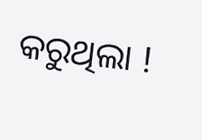କରୁଥିଲା !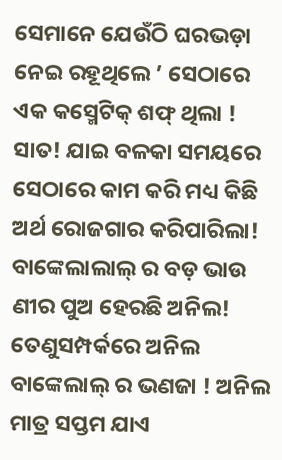ସେମାନେ ଯେଉଁଠି ଘରଭଡ଼ା ନେଇ ରହୂଥିଲେ ’ ସେଠାରେ ଏକ କସ୍ମେଟିକ୍ ଶଫ୍ ଥିଲା ! ସାତ! ଯାଇ ବଳକା ସମୟରେ ସେଠାରେ କାମ କରି ମଧ୍ୟ କିଛି ଅର୍ଥ ରୋଜଗାର କରିପାରିଲା!
ବାଙ୍କେଲାଲାଲ୍ ର ବଡ଼ ଭାଉ ଣୀର ପୁଅ ହେରଛି ଅନିଲ! ତେଣୁସମ୍ପର୍କରେ ଅନିଲ ବାଙ୍କେଲାଲ୍ ର ଭଣଜା ! ଅନିଲ ମାତ୍ର ସପ୍ତମ ଯାଏ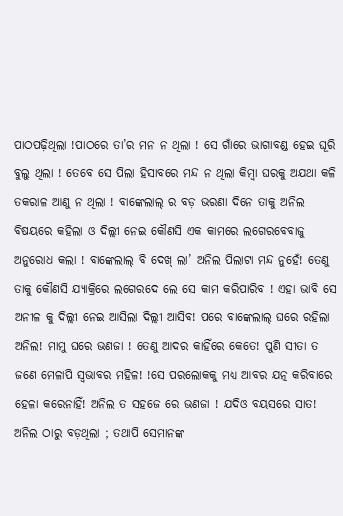ପାଠପଢ଼ିଥିଲା !ପାଠରେ ତା’ର ମନ ନ ଥିଲା ! ସେ ଗାଁରେ ଭାଗାବଣ୍ଡ ହେଇ ଘୂରି ବୁଲୁ ଥିଲା ! ତେବେ ସେ ପିଲା ହିସାବରେ ମନ୍ଦ ନ ଥିଲା କିମ୍ବା ଘରକୁ ଅଯଥା କଳି ତକରାଳ ଆଣୁ ନ ଥିଲା ! ବାଙ୍କେଲାଲ୍ ର ବଡ଼ ଭରଣା ଦିନେ ତାକୁ ଅନିଲ ବିଷୟରେ କହିଲା ଓ ଦିଲ୍ଲୀ ନେଇ କୌଣସି ଏକ କାମରେ ଲଗେରବେବାଜୁ ଅନୁରୋଧ କଲା ! ବାଙ୍କେଲାଲ୍ ବି ଦେଖ୍ ଲା’ ଅନିଲ ପିଲାଟା ମନ୍ଦ ନୁହେଁ! ତେଣୁ ତାକୁ କୌଣସି ଯ୍ୟାକ୍ରିରେ ଲଗେରଦେ ଲେ ସେ କାମ କରିପାରିବ ! ଏହା ଭାବି ସେ ଅନୀଳ କୁ ଦିଲ୍ଲୀ ନେଇ ଆସିଲା ଦିଲ୍ଲୀ ଆସିବ! ପରେ ବାଙ୍କେଲାଲ୍ ଘରେ ରହିଲା ଅନିଲ! ମାମୁ ଘରେ ଭଣଜା ! ତେଣୁ ଆଦର କାହିଁରେ କେତେ! ପୁଣି ସୀତା ତ ଜଣେ ମେଳାପି ସ୍ୱଭାବର ମହିଳ! !ସେ ପରଲୋକକୁ ମଧ୍ୟ ଆବର ଯତ୍ନ କରିବାରେ ହେଳା କରେନାହିଁ! ଅନିଲ ତ ସହଜେ ରେ ଭଣଜା ! ଯଦିଓ ବୟସରେ ସାତ! ଅନିଲ ଠାରୁ ବଡ଼ଥିଲା ; ତଥାପି ସେମାନଙ୍କ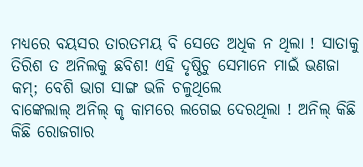ମଧ୍ୟରେ ବୟସର ତାରତମୟ ବି ସେତେ ଅଧିକ ନ ଥିଲା ! ସାତାକୁ ତିରିଶ ତ ଅନିଲକୁ ଛବିଶ! ଏହି ଦୃଷ୍ଠିଚୁ ସେମାନେ ମାଇଁ ଭଣଜା କମ୍; ବେଶି ଭାଗ ସାଙ୍ଗ ଭଳି ଚଳୁଥିଲେ
ବାଙ୍କେଲାଲ୍ ଅନିଲ୍ କୃ କାମରେ ଲଗେଇ ଦେରଥିଲା ! ଅନିଲ୍ କିଛି କିଛି ରୋଜଗାର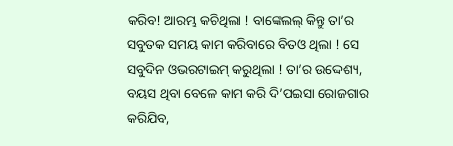କରିବ! ଆରମ୍ଭ କଚିଥିଲା ! ବାଙ୍କେଲଲ୍ କିନ୍ତୁ ତା’ର ସବୁତକ ସମୟ କାମ କରିବାରେ ବିତଓ ଥିଲା ! ସେ ସବୁଦିନ ଓଭରଟାଇମ୍ କରୁଥିଲା ! ତା’ର ଉଦ୍ଦେଶ୍ୟ, ବୟସ ଥିବା ବେଳେ କାମ କରି ଦି’ପଇସା ରୋଜଗାର କରିଯିବ,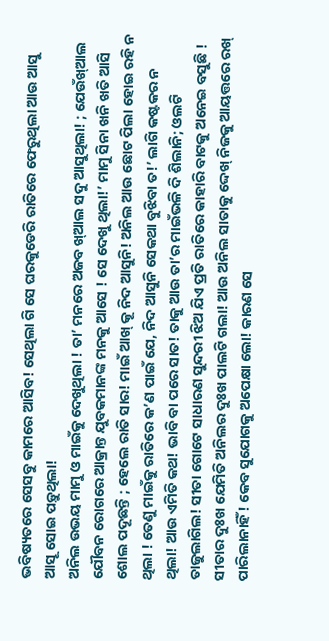ଭବିଷ୍ୟତରେ ସେସବୁ କାମରେ ଆସିବ! ସେଥିଲା ଗି ସେ ଘରକୁଡେରି ରାତିରେ ଫେରୁଥିଲା ଆଉ ଆସୁ ଆସୂ ସୋଇ ପଡ଼ୁଥିଲା!
ଅନିଲ ଉଭୟ ମାମୁ ଓ ମାଇଁକୁ ଦେଖୁଥିଲା ! ତା’ ମନରେ ଅଜବ ଖ୍ଆଲ ସଦୁ ଆସୁଥିଲା! ; ଯେଉଁଖ୍ଆଲ ଯୌବନ ରୋଗରେ ଆକ୍ରାନ୍ତ ଯୁବକମାନଙ୍କ ମନକୁ ଆସେ ! ସେ ଦେଖୁ ଥିଲା!’ ମାମୁ ସିନା ଖନି ଖତି ଆସି ଶୋଲ ପଦୂଛନ୍ତି ; ହେଲେ ରାତି ସାର! ମାଇଁ ଆଖ୍ କୂ ନିଦ ଆସୁନି! ଅନିଲ ଆଉ ଛୋଟ ପିଲା ହୋଇ ରହି ନ ଥିଲା ! ତେଣୁ ମାଇଁକୁ ରାତିରେ କ’ଣ ପାଇଁ ଯେ, ନିଦ ଆସୁନି ସେକଥା ବୁଝିବା ତ!’ ଲାଗି କଷ୍ଟକର ନ ଥିଲା! ଆଉ ଏମିତି କଥ! ଭାବି ବା ପରେ ସାତ! ତାକୁ ଆଉ ତା’ର ମାଇଁଭଳି ଦି ଶିଲାନି; ଓଲଟି ତାଜୁଲାଗିଲ! ସୀତା ଗୋଟେ ସାଧାରଣ ସୁନ୍ଦରୀ ଝିଅ ଯିଏ ପ୍ରତି ରାତିରେ କାହାରି ବାଟକୁ ଅନେଇ ବସୁଛି ! ସୀତାର ଦୁଃଖ ଯେମିତି ଅନିଲର ଦୁଃଖ ପାଲଟି ଗଲା! ଆଉ ଅନିଲ ସାତାକୁ ଦ୍ଦେଖ୍ ନିଜକୁ ଆୟତ୍ତରେ ରଖ୍ ପାରିଲାନାହିଁ! କେବ ସୁଯୋଗକୁ ଅପେକ୍ଷା ଲୋ! କାରଣ ସେ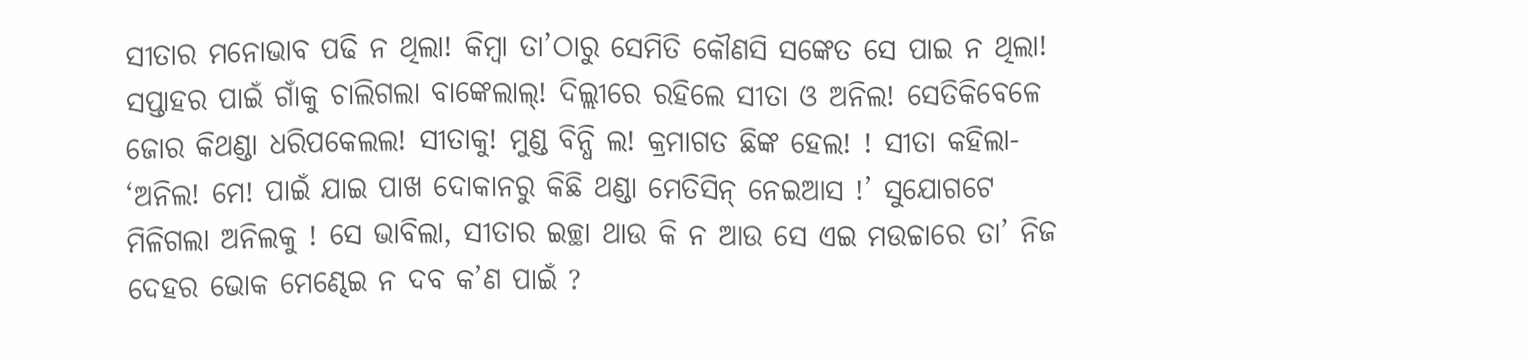ସୀତାର ମନୋଭାବ ପଢି ନ ଥିଲା! କିମ୍ବା ତା’ଠାରୁ ସେମିତି କୌଣସି ସଙ୍କେତ ସେ ପାଇ ନ ଥିଲା!
ସପ୍ତାହର ପାଇଁ ଗାଁକୁ ଚାଲିଗଲା ବାଙ୍କେଲାଲ୍! ଦିଲ୍ଲୀରେ ରହିଲେ ସୀତା ଓ ଅନିଲ! ସେତିକିବେଳେ ଜୋର କିଥଣ୍ଡା ଧରିପକେଲଲ! ସୀତାକୁ! ମୁଣ୍ଡ ବିନ୍ଧି ଲ! କ୍ରମାଗତ ଛିଙ୍କ ହେଲ! ! ସୀତା କହିଲା- ‘ଅନିଲ! ମେ! ପାଇଁ ଯାଇ ପାଖ ଦୋକାନରୁ କିଛି ଥଣ୍ଡା ମେତିସିନ୍ ନେଇଆସ !’ ସୁଯୋଗଟେ ମିଳିଗଲା ଅନିଲକୁ ! ସେ ଭାବିଲା, ସୀତାର ଇଚ୍ଛା ଥାଉ କି ନ ଆଉ ସେ ଏଇ ମଉଚ୍ଚାରେ ତା’ ନିଜ ଦେହର ଭୋକ ମେଣ୍ଢେଇ ନ ଦବ କ’ଣ ପାଇଁ ?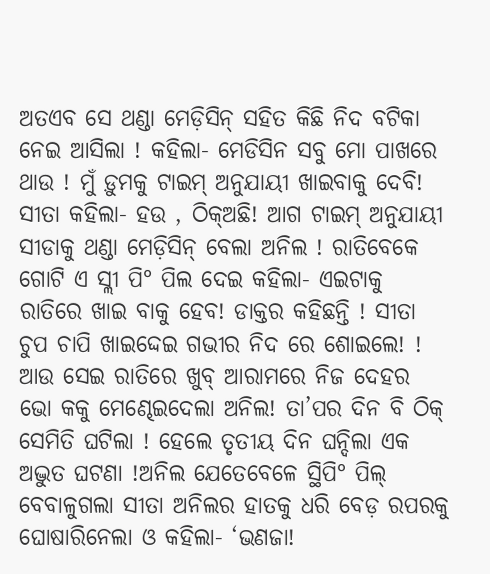ଅତଏବ ସେ ଥଣ୍ଡା ମେଡ଼ିସିନ୍ ସହିତ କିଛି ନିଦ ବଟିକା ନେଇ ଆସିଲା ! କହିଲା- ମେଡିସିନ ସବୁ ମୋ ପାଖରେ ଥାଉ ! ମୁଁ ଡ଼ୁମକୁ ଟାଇମ୍ ଅନୁଯାୟୀ ଖାଇବାକୁ ଦେବି! ସୀତା କହିଲା- ହଉ , ଠିକ୍ଅଛି! ଆଗ ଟାଇମ୍ ଅନୁଯାୟୀ ସୀଡାକୁ ଥଣ୍ଡା ମେଡ଼ିସିନ୍ ବେଲା ଅନିଲ ! ରାତିବେକେ ଗୋଟି ଏ ସ୍ଲୀ ପି° ପିଲ ଦେଇ କହିଲା- ଏଇଟାକୁ ରାତିରେ ଖାଇ ବାକୁ ହେବ! ଡାକ୍ତର କହିଛନ୍ତି ! ସୀତା ଚୁପ ଚାପି ଖାଇଦ୍ଦେଇ ଗଭୀର ନିଦ ରେ ଶୋଇଲେ! ! ଆଉ ସେଇ ରାତିରେ ଖୁବ୍ ଆରାମରେ ନିଜ ଦେହର ଭୋ କକୁ ମେଣ୍ଢେଇଦେଲା ଅନିଲ! ତା’ପର ଦିନ ବି ଠିକ୍ ସେମିତି ଘଟିଲା ! ହେଲେ ତୃତୀୟ ଦିନ ଘନ୍ଦିଲା ଏକ ଅଦ୍ଭୁତ ଘଟଣା !ଅନିଲ ଯେତେବେଳେ ସ୍ଥିପି° ପିଲ୍ ବେବାଳୁଗଲା ସୀତା ଅନିଲର ହାତକୁ ଧରି ବେଡ଼ ରପରକୁ ଘୋଷାରିନେଲା ଓ କହିଲା- ‘ଭଣଜା!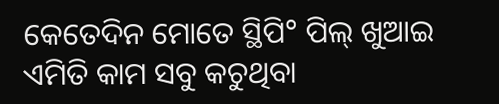କେତେଦିନ ମୋତେ ସ୍ଥିପି° ପିଲ୍ ଖୁଆଇ ଏମିତି କାମ ସବୁ କଚୁଥିବା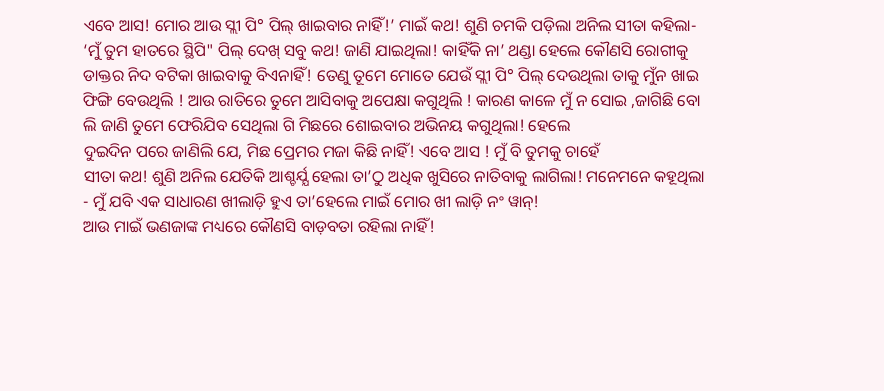ଏବେ ଆସ! ମୋର ଆଉ ସ୍ଲୀ ପି° ପିଲ୍ ଖାଇବାର ନାହିଁ!’ ମାଇଁ କଥ! ଶୁଣି ଚମକି ପଡ଼ିଲା ଅନିଲ ସୀତା କହିଲା- ‘ମୁଁ ତୁମ ହାତରେ ସ୍ଥିପି" ପିଲ୍ ଦେଖ୍ ସବୁ କଥ! ଜାଣି ଯାଇଥିଲା! କାହିଁକି ନା’ ଥଣ୍ଡା ହେଲେ କୌଣସି ରୋଗୀକୁ ଡାକ୍ତର ନିଦ ବଟିକା ଖାଇବାକୁ ବିଏନାହିଁ! ତେଣୁ ତୂମେ ମୋତେ ଯେଉଁ ସ୍ଲୀ ପି° ପିଲ୍ ଦେଉଥିଲା ତାକୁ ମୁଁନ ଖାଇ ଫିଙ୍ଗି ବେଉଥିଲି ! ଆଉ ରାତିରେ ତୁମେ ଆସିବାକୁ ଅପେକ୍ଷା କଗୁଥିଲି ! କାରଣ କାଳେ ମୁଁ ନ ସୋଇ ,ଜାଗିଛି ବୋ ଲି ଜାଣି ତୁମେ ଫେରିଯିବ ସେଥିଲା ଗି ମିଛରେ ଶୋଇବାର ଅଭିନୟ କଗୁଥିଲା! ହେଲେ
ଦୁଇଦିନ ପରେ ଜାଣିଲି ଯେ, ମିଛ ପ୍ରେମର ମଜା କିଛି ନାହିଁ! ଏବେ ଆସ ! ମୁଁ ବି ତୁମକୁ ଚାହେଁ
ସୀତା କଥ! ଶୁଣି ଅନିଲ ଯେତିକି ଆଶ୍ଚର୍ଯ୍ଯ ହେଲା ତା’ଠୁ ଅଧିକ ଖୁସିରେ ନାତିବାକୁ ଲାଗିଲା! ମନେମନେ କହୂଥିଲା - ମୁଁ ଯବି ଏକ ସାଧାରଣ ଖୀଲାଡ଼ି ହୁଏ ତା’ହେଲେ ମାଇଁ ମୋର ଖୀ ଲାଡ଼ି ନଂ ୱାନ୍!
ଆଉ ମାଇଁ ଭଣଜାଙ୍କ ମଧ୍ୟରେ କୌଣସି ବାଡ଼ବତା ରହିଲା ନାହିଁ!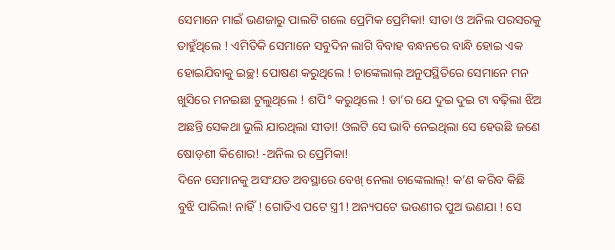ସେମାନେ ମାଇଁ ଭଣଜାରୁ ପାଲଟି ଗଲେ ପ୍ରେମିକ ପ୍ରେମିକା! ସୀତା ଓ ଅନିଲ ପରସରକୁ ତାହୁଁଥିଲେ ! ଏମିତିକି ସେମାନେ ସବୁଦିନ ଲାଗି ବିବାହ ବନ୍ଧନରେ ବାନ୍ଧି ହୋଇ ଏକ ହୋଇଯିବାକୁ ଇଚ୍ଛ! ପୋଷଣ କରୁଥିଲେ ! ଚାଙ୍କେଲାଲ୍ ଅନୁପସ୍ଥିତିରେ ସେମାନେ ମନ ଖୁସିରେ ମନଇଛା ଟୁଲୁଥିଲେ ! ଶପି° କରୁଥିଲେ ! ତା’ର ଯେ ଦୁଇ ଦୁଇ ଟା ବଢ଼ିଲା ଝିଅ ଅଛନ୍ତି ସେକଥା ଭୁଲି ଯାରଥିଲା ସୀତା! ଓଲଟି ସେ ଭାବି ନେଇଥିଲା ସେ ହେଉଛି ଜଣେ ଷୋଡ଼ଶୀ କିଶୋର! -ଅନିଲ ର ପ୍ରେମିକା!
ଦିନେ ସେମାନକୁ ଅସଂଯତ ଅବସ୍ଥାରେ ବେଖ୍ ନେଲା ଚାଙ୍କେଲାଲ୍! କ’ଣ କରିବ କିଛି ବୁଝି ପାରିଲ! ନାହିଁ ! ଗୋତିଏ ପଟେ ସ୍ତ୍ର1! ଅନ୍ୟପଟେ ଭଉଣୀର ପୁଅ ଭଣଯା ! ସେ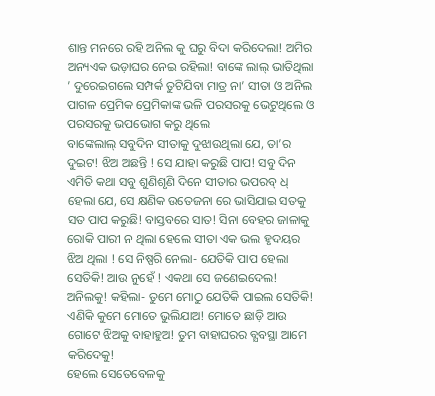ଶାନ୍ତ ମନରେ ରହି ଅନିଲ କୁ ଘରୁ ବିଦା କରିଦେଲା! ଅମିର ଅନ୍ୟଏକ ଭଡ଼ାଘର ନେଇ ରହିଲା! ବାଙ୍କେ ଲାଲ୍ ଭାତିଥିଲା ’ ଦୁରେଇଗଲେ ସମ୍ପର୍କ ତୁଟିଯିବା ମାତ୍ର ନା’ ସୀତା ଓ ଅନିଲ ପାଗଳ ପ୍ରେମିକ ପ୍ରେମିକାଙ୍କ ଭଳି ପରସରକୁ ଭେଟୁଥିଲେ ଓ ପରସରକୁ ଭପଭୋଗ କରୁ ଥିଲେ
ବାଙ୍କେଲାଲ୍ ସବୁଦିନ ସୀତାକୁ ଦୁଝାଉଥିଲା ଯେ, ତା’ର ଦୁଇଟ! ଝିଅ ଅଛନ୍ତି ! ସେ ଯାହା କରୁଛି ପାପ! ସବୁ ଦିନ ଏମିତି କଥା ସବୁ ଶୁଣିଶୃଣି ଦିନେ ସୀତାର ଭପରବ୍ ଧ୍ ହେଲା ଯେ, ସେ କ୍ଷଣିକ ଉତେଜନା ରେ ଭାସିଯାଇ ସତକୁ ସତ ପାପ କରୁଛି! ବାସ୍ତବରେ ସାତ! ସିନା ବେହର ଜାଳାକୁ ରୋକି ପାରୀ ନ ଥିଲା ହେଲେ ସୀତା ଏକ ଭଲ ହୃଦୟର ଝିଅ ଥିଲା ! ସେ ନିଷ୍ପରି ନେଲା- ଯେତିକି ପାପ ହେଲା ସେତିକି! ଆଉ ନୁହେଁ ! ଏକଥା ସେ ଜଣେଇଦେଲ! ଅନିଲକୁ! କହିଲା- ତୁମେ ମୋଠୁ ଯେତିକି ପାଇଲ ସେତିକି! ଏଣିକି କୁମେ ମୋତେ ଭୁଲିଯାଅ! ମୋତେ ଛାଡ଼ି ଆଉ ଗୋଟେ ଝିଅକୁ ବାହାହୁଅ! ତୁମ ବାହାଘରର ବ୍ଯବସ୍ଥା ଆମେ କରିଦେକୁ!
ହେଲେ ସେତେବେଳକୁ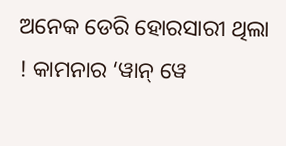ଅନେକ ଡେରି ହୋରସାରୀ ଥିଲା ! କାମନାର ‘ୱାନ୍ ୱେ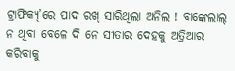ଟ୍ରାଫିକ୍ୟ୍’ରେ ପାଦ ରଖ୍ ସାରିଥିଲା ଅନିଲ ! ବାଙ୍କେଲାଲ୍ ନ ଥିବା ବେଳେ ଦି ନେ ସୀତାର ଦେହକୁ ଅତ୍ରିଆର କରିବାକୁ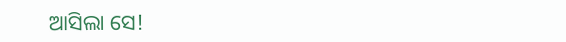ଆସିଲା ସେ!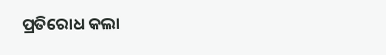ପ୍ରତିରୋଧ କଲା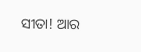ସୀତା! ଆର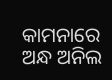କାମନାରେ ଅନ୍ଧ ଅନିଲ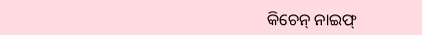କିଚେନ୍ ନାଇଫ୍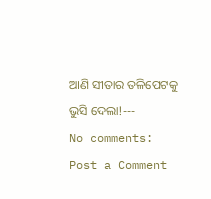ଆଣି ସୀତାର ତଳିପେଟକୁ ଭୁସି ଦେଲା!---
No comments:
Post a Comment